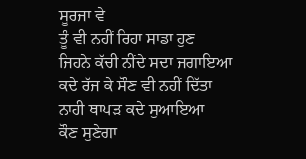ਸੂਰਜਾ ਵੇ
ਤੂੰ ਵੀ ਨਹੀਂ ਰਿਹਾ ਸਾਡਾ ਹੁਣ
ਜਿਹਨੇ ਕੱਚੀ ਨੀਂਦੇ ਸਦਾ ਜਗਾਇਆ
ਕਦੇ ਰੱਜ ਕੇ ਸੌਣ ਵੀ ਨਹੀਂ ਦਿੱਤਾ
ਨਾਹੀ ਥਾਪੜ ਕਦੇ ਸੁਆਇਆ
ਕੌਣ ਸੁਣੇਗਾ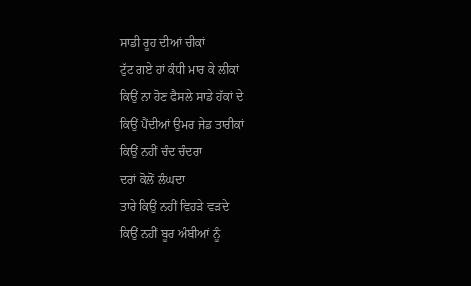ਸਾਡੀ ਰੂਹ ਦੀਆਂ ਚੀਕਾਂ
ਟੁੱਟ ਗਏ ਹਾਂ ਕੰਧੀ ਮਾਰ ਕੇ ਲੀਕਾਂ
ਕਿਉਂ ਨਾ ਹੋਣ ਫੈਸਲੇ ਸਾਡੇ ਹੱਕਾਂ ਦੇ
ਕਿਉਂ ਪੈਂਦੀਆਂ ਉਮਰ ਜੇਡ ਤਾਰੀਕਾਂ
ਕਿਉਂ ਨਹੀਂ ਚੰਦ ਚੰਦਰਾ
ਦਰਾਂ ਕੋਲੋਂ ਲੰਘਦਾ
ਤਾਰੇ ਕਿਉਂ ਨਹੀਂ ਵਿਹੜੇ ਵੜਦੇ
ਕਿਉਂ ਨਹੀਂ ਬੂਰ ਅੰਬੀਆਂ ਨੂੰ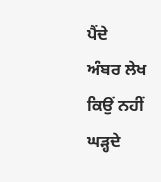ਪੈਂਦੇ
ਅੰਬਰ ਲੇਖ ਕਿਉਂ ਨਹੀਂ ਘੜ੍ਹਦੇ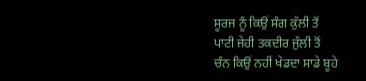ਸੂਰਜ ਨੂੰ ਕਿਉਂ ਸੰਗ ਕੁੱਲੀ ਤੋਂ
ਪਾਟੀ ਜੇਹੀ ਤਕਦੀਰ ਜੁੱਲੀ ਤੋਂ
ਚੰਨ ਕਿਉਂ ਨਹੀਂ ਖੇਡਦਾ ਸਾਡੇ ਬੂਹੇ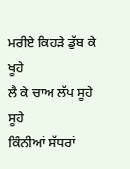ਮਰੀਏ ਕਿਹੜੇ ਡੁੱਬ ਕੇ ਖੂਹੇ
ਲੈ ਕੇ ਚਾਅ ਲੱਪ ਸੂਹੇ ਸੂਹੇ
ਕਿੰਨੀਆਂ ਸੱਧਰਾਂ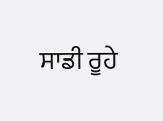ਸਾਡੀ ਰੂਹੇ